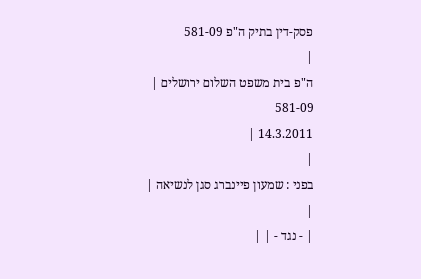פסק-דין בתיק ה"פ 581-09
|
ה"פ בית משפט השלום ירושלים |
581-09
14.3.2011 |
|
בפני : שמעון פיינברג סגן לנשיאה |
|
| - נגד - | |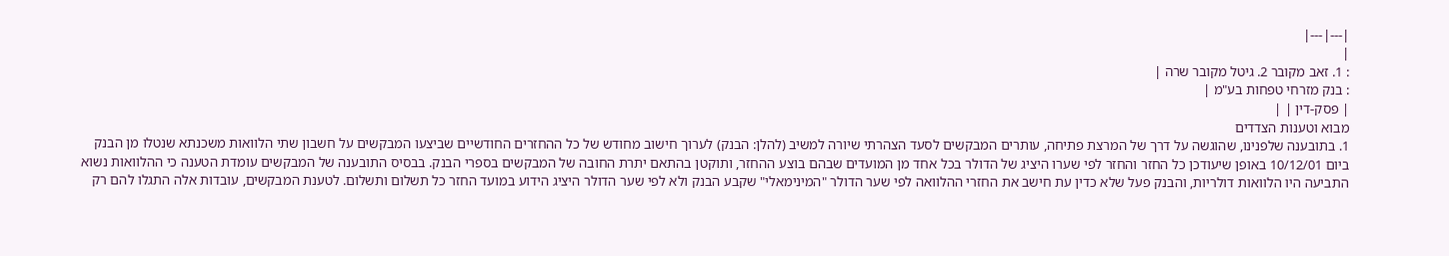|---|---|
|
: 1. זאב מקובר 2. גיטל מקובר שרה |
: בנק מזרחי טפחות בע"מ |
| פסק-דין | |
מבוא וטענות הצדדים
1. בתובענה שלפנינו, שהוגשה על דרך של המרצת פתיחה, עותרים המבקשים לסעד הצהרתי שיורה למשיב (להלן: הבנק) לערוך חישוב מחודש של כל ההחזרים החודשיים שביצעו המבקשים על חשבון שתי הלוואות משכנתא שנטלו מן הבנק ביום 10/12/01 באופן שיעודכן כל החזר והחזר לפי שערו היציג של הדולר בכל אחד מן המועדים שבהם בוצע ההחזר, ותוקטן בהתאם יתרת החובה של המבקשים בספרי הבנק. בבסיס התובענה של המבקשים עומדת הטענה כי ההלוואות נשוא התביעה היו הלוואות דולריות, והבנק פעל שלא כדין עת חישב את החזרי ההלוואה לפי שער הדולר "המינימאלי" שקבע הבנק ולא לפי שער הדולר היציג הידוע במועד החזר כל תשלום ותשלום. לטענת המבקשים, עובדות אלה התגלו להם רק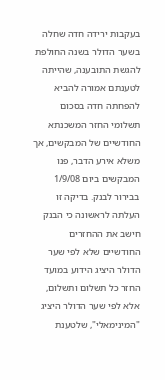בעקבות ירידה חדה שחלה בשער הדולר בשנה החולפת להגשת התובענה, שהייתה לטענתם אמורה להביא להפחתה חדה בסכום תשלומי החזר המשכנתא החודשיים של המבקשים, אך משלא אירע הדבר, פנו המבקשים ביום 1/9/08 בבירור לבנק. בדיקה זו העלתה לראשונה כי הבנק חישב את ההחזרים החודשיים שלא לפי שער הדולר היציג הידוע במועד החזר כל תשלום ותשלום, אלא לפי שער הדולר היציג "המינימאלי", שלטענת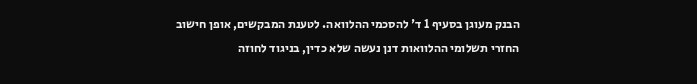הבנק מעוגן בסעיף 1 ד' להסכמי ההלוואה. לטענת המבקשים, אופן חישוב החזרי תשלומי ההלוואות דנן נעשה שלא כדין, בניגוד לחוזה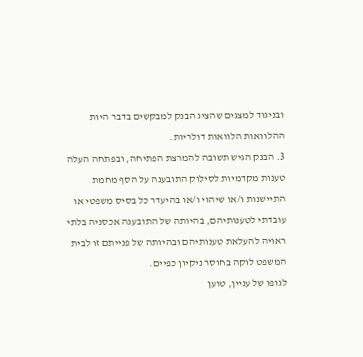ובניגוד למצגים שהציג הבנק למבקשים בדבר היות ההלוואות הלוואות דולריות.
3. הבנק הגיש תשובה להמרצת הפתיחה, ובפתחה העלה טענות מקדמיות לסילוק התובענה על הסף מחמת התיישנות ו/או שיהוי ו/או בהיעדר כל בסיס משפטי או עובדתי לטענותיהם, בהיותה של התובענה אכסניה בלתי ראויה להעלאת טענותיהם ובהיותה של פנייתם זו לבית המשפט לוקה בחוסר ניקיון כפיים.
לגופו של עניין, טוען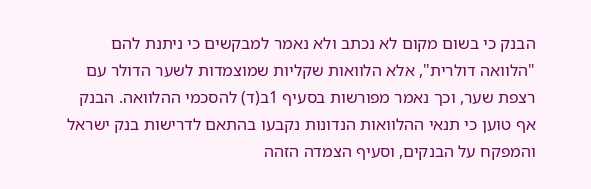הבנק כי בשום מקום לא נכתב ולא נאמר למבקשים כי ניתנת להם "הלוואה דולרית", אלא הלוואות שקליות שמוצמדות לשער הדולר עם רצפת שער, וכך נאמר מפורשות בסעיף 1ב(ד) להסכמי ההלוואה. הבנק אף טוען כי תנאי ההלוואות הנדונות נקבעו בהתאם לדרישות בנק ישראל והמפקח על הבנקים, וסעיף הצמדה הזהה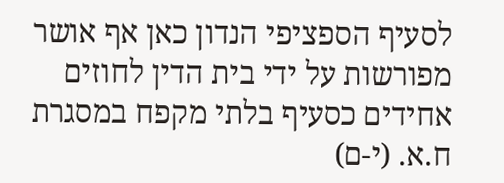לסעיף הספציפי הנדון כאן אף אושר מפורשות על ידי בית הדין לחוזים אחידים כסעיף בלתי מקפח במסגרת ח.א. (י-ם)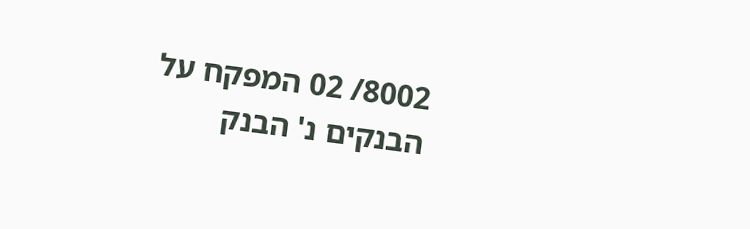8002/ 02 המפקח על הבנקים נ' הבנק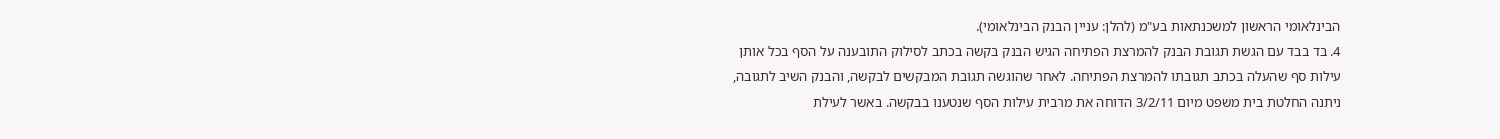הבינלאומי הראשון למשכנתאות בע"מ (להלן: עניין הבנק הבינלאומי).
4. בד בבד עם הגשת תגובת הבנק להמרצת הפתיחה הגיש הבנק בקשה בכתב לסילוק התובענה על הסף בכל אותן עילות סף שהעלה בכתב תגובתו להמרצת הפתיחה. לאחר שהוגשה תגובת המבקשים לבקשה, והבנק השיב לתגובה, ניתנה החלטת בית משפט מיום 3/2/11 הדוחה את מרבית עילות הסף שנטענו בבקשה. באשר לעילת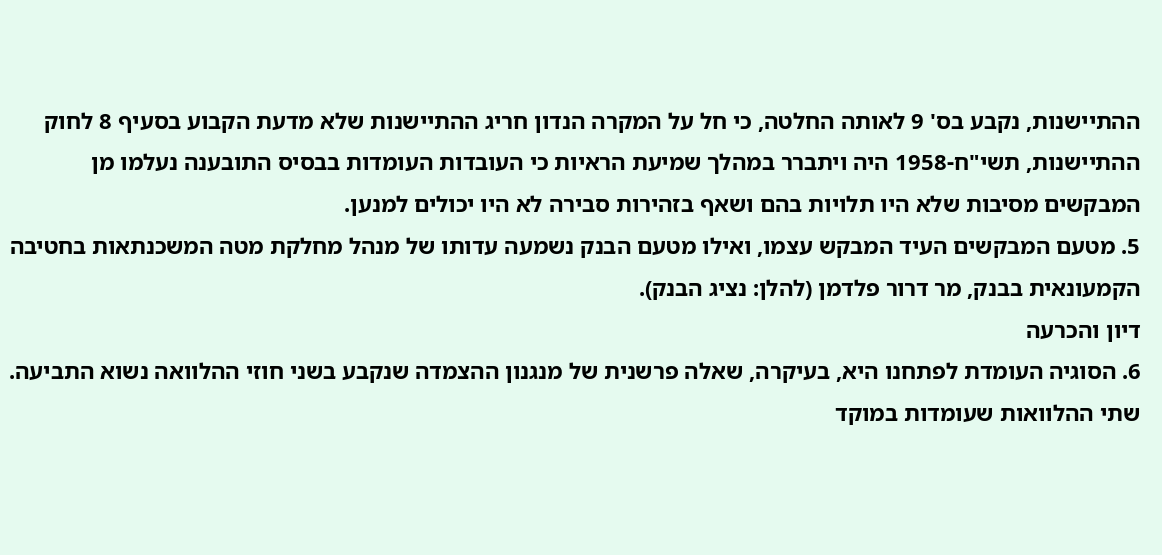ההתיישנות, נקבע בס' 9 לאותה החלטה, כי חל על המקרה הנדון חריג ההתיישנות שלא מדעת הקבוע בסעיף 8 לחוק ההתיישנות, תשי"ח-1958 היה ויתברר במהלך שמיעת הראיות כי העובדות העומדות בבסיס התובענה נעלמו מן המבקשים מסיבות שלא היו תלויות בהם ושאף בזהירות סבירה לא היו יכולים למנען.
5. מטעם המבקשים העיד המבקש עצמו, ואילו מטעם הבנק נשמעה עדותו של מנהל מחלקת מטה המשכנתאות בחטיבה הקמעונאית בבנק, מר דרור פלדמן (להלן: נציג הבנק).
דיון והכרעה
6. הסוגיה העומדת לפתחנו היא, בעיקרה, שאלה פרשנית של מנגנון ההצמדה שנקבע בשני חוזי ההלוואה נשוא התביעה.
שתי ההלוואות שעומדות במוקד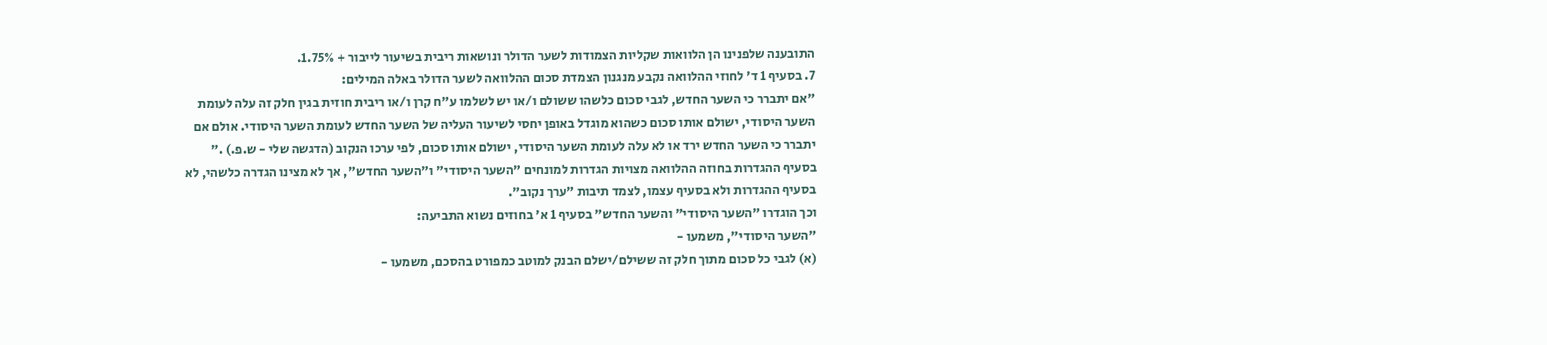התובענה שלפנינו הן הלוואות שקליות הצמודות לשער הדולר ונושאות ריבית בשיעור לייבור + 1.75%.
7. בסעיף 1 ד' לחוזי ההלוואה נקבע מנגנון הצמדת סכום ההלוואה לשער הדולר באלה המילים:
"אם יתברר כי השער החדש, לגבי סכום כלשהו ששולם ו/או יש לשלמו ע"ח קרן ו/או ריבית חוזית בגין חלק זה עלה לעומת השער היסודי, ישולם אותו סכום כשהוא מוגדל באופן יחסי לשיעור העליה של השער החדש לעומת השער היסודי. אולם אם יתברר כי השער החדש ירד או לא עלה לעומת השער היסודי, ישולם אותו סכום, לפי ערכו הנקוב (הדגשה שלי - ש.פ.) ."
בסעיף ההגדרות בחוזה ההלוואה מצויות הגדרות למונחים "השער היסודי" ו"השער החדש", אך לא מצינו הגדרה כלשהי, לא בסעיף ההגדרות ולא בסעיף עצמו, לצמד תיבות "ערך נקוב".
וכך הוגדרו "השער היסודי" והשער החדש" בסעיף 1 א' בחוזים נשוא התביעה:
"השער היסודי", משמעו -
(א) לגבי כל סכום מתוך חלק זה ששילם/ישלם הבנק למוטב כמפורט בהסכם, משמעו -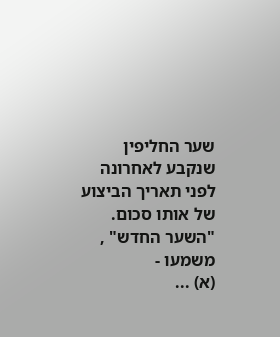שער החליפין שנקבע לאחרונה לפני תאריך הביצוע של אותו סכום.
"השער החדש" , משמעו -
(א) ...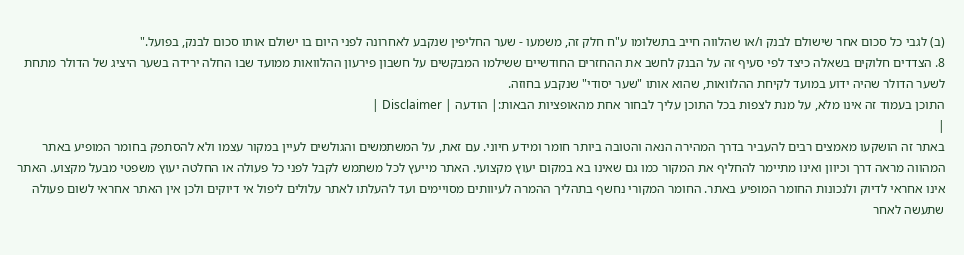(ב) לגבי כל סכום אחר שישולם לבנק ו/או שהלווה חייב בתשלומו ע"ח חלק זה, משמעו - שער החליפין שנקבע לאחרונה לפני היום בו ישולם אותו סכום לבנק, בפועל."
8. הצדדים חלוקים בשאלה כיצד לפי סעיף זה על הבנק לחשב את ההחזרים החודשיים ששילמו המבקשים על חשבון פירעון ההלוואות ממועד שבו החלה ירידה בשער היציג של הדולר מתחת לשער הדולר שהיה ידוע במועד לקיחת ההלוואות, שהוא אותו "שער יסודי" שנקבע בחוזה.
התוכן בעמוד זה אינו מלא, על מנת לצפות בכל התוכן עליך לבחור אחת מהאופציות הבאות:| הודעה | Disclaimer |
|
באתר זה הושקעו מאמצים רבים להעביר בדרך המהירה הנאה והטובה ביותר חומר ומידע חיוני. עם זאת, על המשתמשים והגולשים לעיין במקור עצמו ולא להסתפק בחומר המופיע באתר המהווה מראה דרך וכיוון ואינו מתיימר להחליף את המקור כמו גם שאינו בא במקום יעוץ מקצועי. האתר מייעץ לכל משתמש לקבל לפני כל פעולה או החלטה יעוץ משפטי מבעל מקצוע. האתר אינו אחראי לדיוק ולנכונות החומר המופיע באתר. החומר המקורי נחשף בתהליך ההמרה לעיוותים מסויימים ועד להעלתו לאתר עלולים ליפול אי דיוקים ולכן אין האתר אחראי לשום פעולה שתעשה לאחר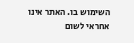השימוש בו. האתר אינו אחראי לשום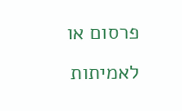פרסום או לאמיתות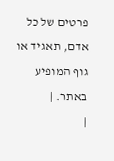פרטים של כל אדם, תאגיד או גוף המופיע באתר. |
|